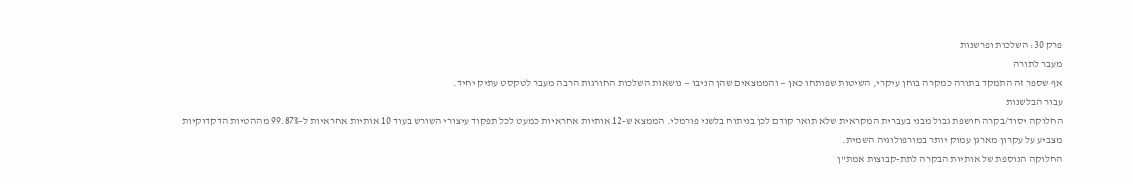פרק 30: השלכות ופרשנות
מעבר לתורה
אף שספר זה התמקד בתורה כמקרה בוחן עיקרי, השיטות שפותחו כאן — והממצאים שהן הניבו — נושאות השלכות החורגות הרבה מעבר לטקסט עתיק יחיד.
עבור הבלשנות
החלוקה יסוד/בקרה חושפת גבול מבני בעברית המקראית שלא תואר קודם לכן בניתוח בלשני פורמלי. הממצא ש-12 אותיות אחראיות כמעט לכל תפקוד עיצורי השורש בעוד 10 אותיות אחראיות ל-99.87% מההטיות הדקדוקיות מצביע על עקרון מארגן עמוק יותר במורפולוגיה השמית.
החלוקה הנוספת של אותיות הבקרה לתת-קבוצות אמת"ן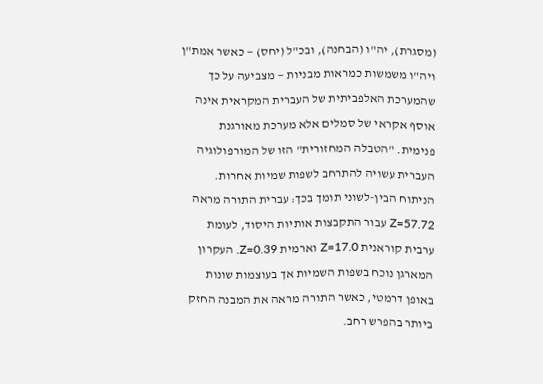(מסגרת), יה"ו (הבחנה), ובכ"ל (יחס) — כאשר אמת"ן ויה"ו משמשות כמראות מבניות — מצביעה על כך שהמערכת האלפביתית של העברית המקראית אינה אוסף אקראי של סמלים אלא מערכת מאורגנת פנימית. "הטבלה המחזורית" הזו של המורפולוגיה העברית עשויה להתרחב לשפות שמיות אחרות.
הניתוח הבין-לשוני תומך בכך: עברית התורה מראה Z=57.72 עבור התקבצות אותיות היסוד, לעומת ערבית קוראנית Z=17.0 וארמית Z=0.39. העקרון המארגן נוכח בשפות השמיות אך בעוצמות שונות באופן דרמטי, כאשר התורה מראה את המבנה החזק ביותר בהפרש רחב.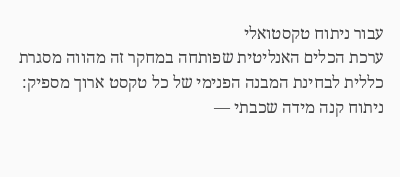עבור ניתוח טקסטואלי
ערכת הכלים האנליטית שפותחה במחקר זה מהווה מסגרת כללית לבחינת המבנה הפנימי של כל טקסט ארוך מספיק:
ניתוח קנה מידה שכבתי —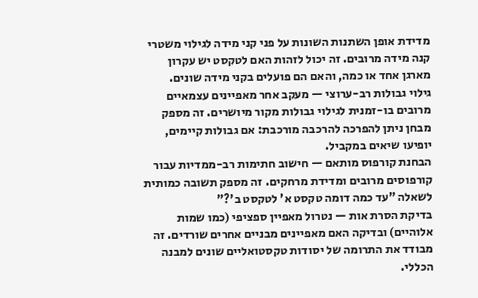מדידת אופן השתנות השונות על פני קני מידה לגילוי משטרי קנה מידה מרובים. זה יכול לזהות האם לטקסט יש עקרון מארגן אחד או כמה, והאם הם פועלים בקני מידה שונים.
גילוי גבולות רב-ערוצי — מעקב אחר מאפיינים עצמאיים מרובים בו-זמנית לגילוי גבולות מקור מיושרים. זה מספק מבחן ניתן להפרכה להרכבה מורכבת: אם גבולות קיימים, יופיעו שיאים במקביל.
הבחנת קורפוס מותאם — חישוב חתימות רב-ממדיות עבור קורפוסים מרובים ומדידת מרחקים. זה מספק תשובה כמותית לשאלה "עד כמה דומה טקסט א' לטקסט ב'?"
בדיקת הסרת אות — נטרול מאפיין ספציפי (כמו שמות אלוהיים) ובדיקה האם מאפיינים מבניים אחרים שורדים. זה מבודד את התרומה של יסודות טקסטואליים שונים למבנה הכללי.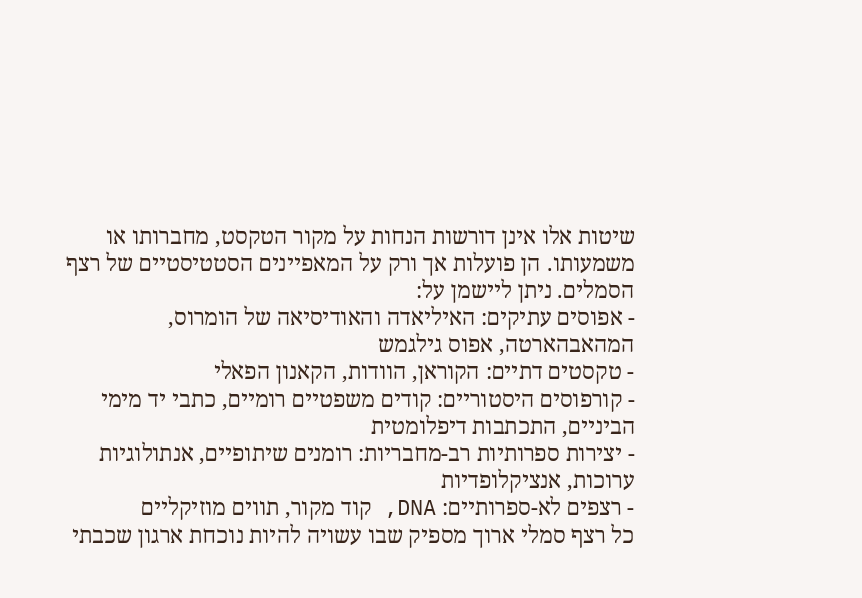שיטות אלו אינן דורשות הנחות על מקור הטקסט, מחברותו או משמעותו. הן פועלות אך ורק על המאפיינים הסטטיסטיים של רצף הסמלים. ניתן ליישמן על:
- אפוסים עתיקים: האיליאדה והאודיסיאה של הומרוס, המהאבהארטה, אפוס גילגמש
- טקסטים דתיים: הקוראן, הוודות, הקאנון הפאלי
- קורפוסים היסטוריים: קודים משפטיים רומיים, כתבי יד מימי הביניים, התכתבות דיפלומטית
- יצירות ספרותיות רב-מחבריות: רומנים שיתופיים, אנתולוגיות ערוכות, אנציקלופדיות
- רצפים לא-ספרותיים: DNA, קוד מקור, תווים מוזיקליים
כל רצף סמלי ארוך מספיק שבו עשויה להיות נוכחת ארגון שכבתי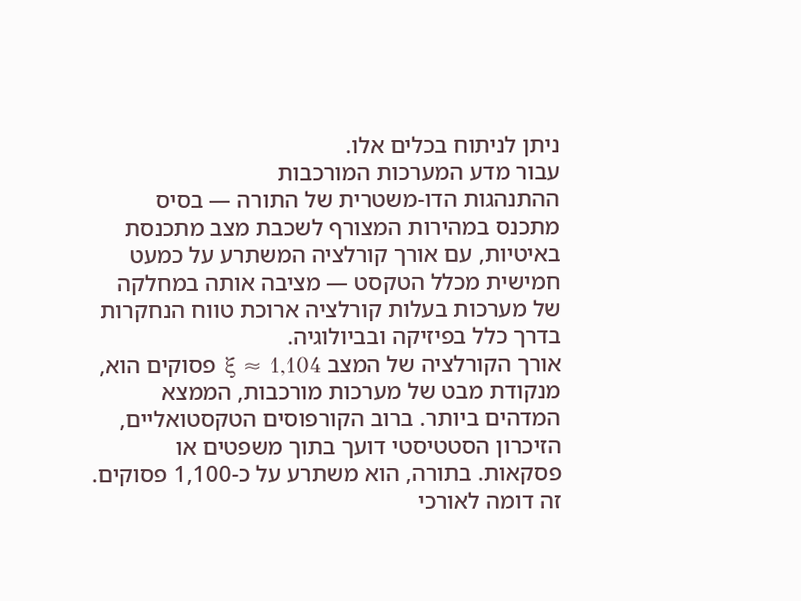ניתן לניתוח בכלים אלו.
עבור מדע המערכות המורכבות
ההתנהגות הדו-משטרית של התורה — בסיס מתכנס במהירות המצורף לשכבת מצב מתכנסת באיטיות, עם אורך קורלציה המשתרע על כמעט חמישית מכלל הטקסט — מציבה אותה במחלקה של מערכות בעלות קורלציה ארוכת טווח הנחקרות בדרך כלל בפיזיקה ובביולוגיה.
אורך הקורלציה של המצב ξ ≈ 1,104 פסוקים הוא, מנקודת מבט של מערכות מורכבות, הממצא המדהים ביותר. ברוב הקורפוסים הטקסטואליים, הזיכרון הסטטיסטי דועך בתוך משפטים או פסקאות. בתורה, הוא משתרע על כ-1,100 פסוקים. זה דומה לאורכי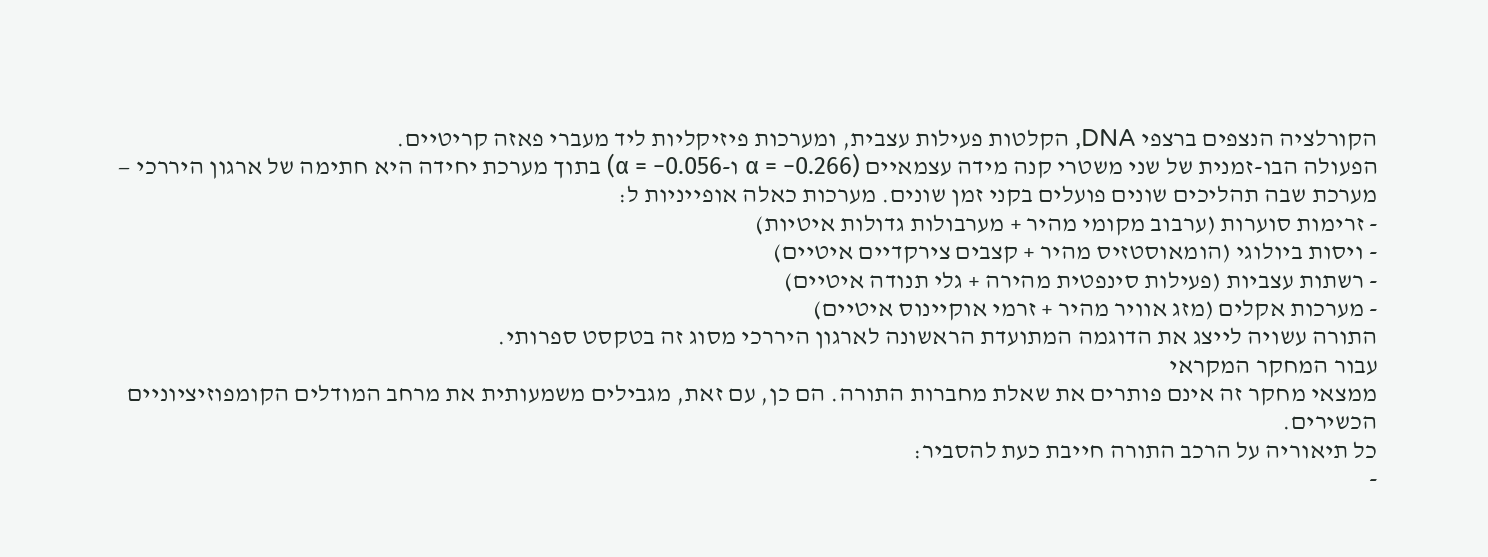הקורלציה הנצפים ברצפי DNA, הקלטות פעילות עצבית, ומערכות פיזיקליות ליד מעברי פאזה קריטיים.
הפעולה הבו-זמנית של שני משטרי קנה מידה עצמאיים (α = −0.266 ו-α = −0.056) בתוך מערכת יחידה היא חתימה של ארגון היררכי — מערכת שבה תהליכים שונים פועלים בקני זמן שונים. מערכות כאלה אופייניות ל:
- זרימות סוערות (ערבוב מקומי מהיר + מערבולות גדולות איטיות)
- ויסות ביולוגי (הומאוסטזיס מהיר + קצבים צירקדיים איטיים)
- רשתות עצביות (פעילות סינפטית מהירה + גלי תנודה איטיים)
- מערכות אקלים (מזג אוויר מהיר + זרמי אוקיינוס איטיים)
התורה עשויה לייצג את הדוגמה המתועדת הראשונה לארגון היררכי מסוג זה בטקסט ספרותי.
עבור המחקר המקראי
ממצאי מחקר זה אינם פותרים את שאלת מחברות התורה. הם כן, עם זאת, מגבילים משמעותית את מרחב המודלים הקומפוזיציוניים הכשירים.
כל תיאוריה על הרכב התורה חייבת כעת להסביר:
-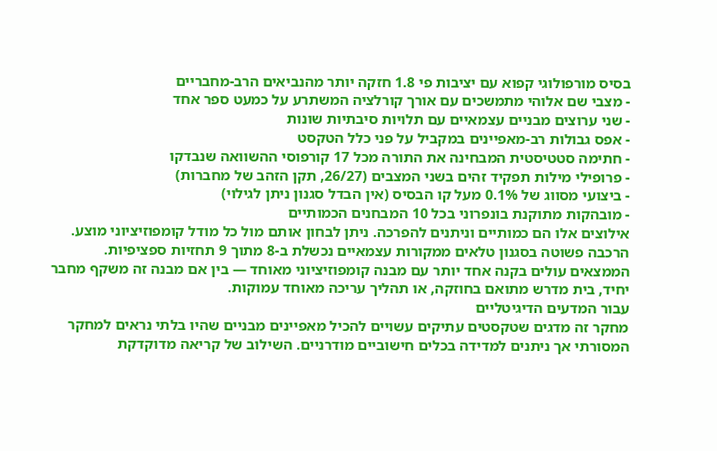בסיס מורפולוגי קפוא עם יציבות פי 1.8 חזקה יותר מהנביאים הרב-מחבריים
- מצבי שם אלוהי מתמשכים עם אורך קורלציה המשתרע על כמעט ספר אחד
- שני ערוצים מבניים עצמאיים עם תלויות סיבתיות שונות
- אפס גבולות רב-מאפיינים במקביל על פני כלל הטקסט
- חתימה סטטיסטית המבחינה את התורה מכל 17 קורפוסי ההשוואה שנבדקו
- פרופילי מילות תפקיד זהים בשני המצבים (26/27, תקן הזהב של מחברות)
- ביצועי מסווג של 0.1% מעל קו הבסיס (אין הבדל סגנון ניתן לגילוי)
- מובהקות מתוקנת בונפרוני בכל 10 המבחנים הכמותיים
אילוצים אלו הם כמותיים וניתנים להפרכה. ניתן לבחון אותם מול כל מודל קומפוזיציוני מוצע. הרכבה פשוטה בסגנון טלאים ממקורות עצמאיים נכשלת ב-8 מתוך 9 תחזיות ספציפיות.
הממצאים עולים בקנה אחד יותר עם מבנה קומפוזיציוני מאוחד — בין אם מבנה זה משקף מחבר יחיד, בית מדרש מתואם בחוזקה, או תהליך עריכה מאוחד עמוקות.
עבור המדעים הדיגיטליים
מחקר זה מדגים שטקסטים עתיקים עשויים להכיל מאפיינים מבניים שהיו בלתי נראים למחקר המסורתי אך ניתנים למדידה בכלים חישוביים מודרניים. השילוב של קריאה מדוקדקת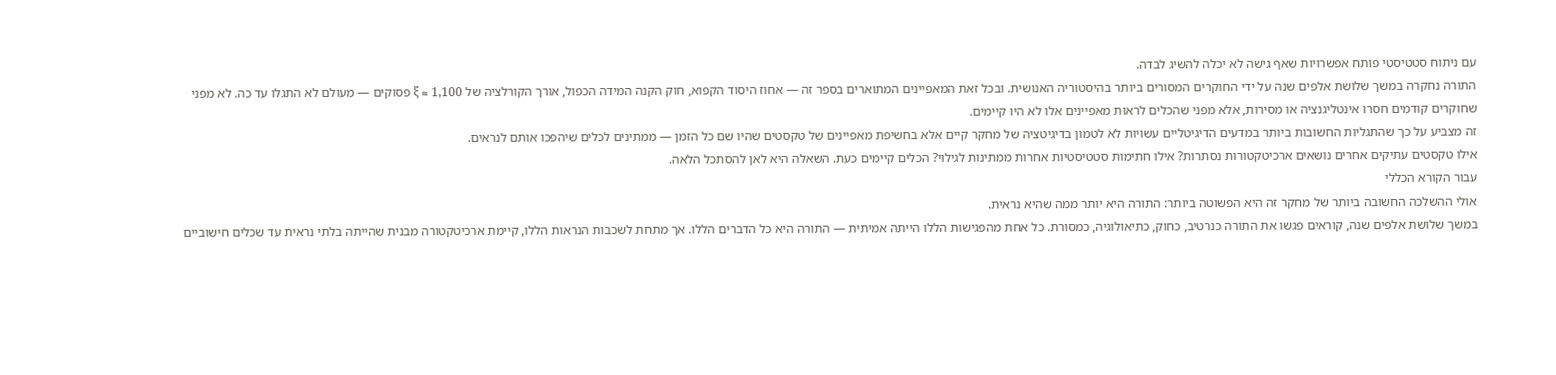עם ניתוח סטטיסטי פותח אפשרויות שאף גישה לא יכלה להשיג לבדה.
התורה נחקרה במשך שלושת אלפים שנה על ידי החוקרים המסורים ביותר בהיסטוריה האנושית. ובכל זאת המאפיינים המתוארים בספר זה — אחוז היסוד הקפוא, חוק הקנה המידה הכפול, אורך הקורלציה של ξ ≈ 1,100 פסוקים — מעולם לא התגלו עד כה. לא מפני שחוקרים קודמים חסרו אינטליגנציה או מסירות, אלא מפני שהכלים לראות מאפיינים אלו לא היו קיימים.
זה מצביע על כך שהתגליות החשובות ביותר במדעים הדיגיטליים עשויות לא לטמון בדיגיטציה של מחקר קיים אלא בחשיפת מאפיינים של טקסטים שהיו שם כל הזמן — ממתינים לכלים שיהפכו אותם לנראים.
אילו טקסטים עתיקים אחרים נושאים ארכיטקטורות נסתרות? אילו חתימות סטטיסטיות אחרות ממתינות לגילוי? הכלים קיימים כעת. השאלה היא לאן להסתכל הלאה.
עבור הקורא הכללי
אולי ההשלכה החשובה ביותר של מחקר זה היא הפשוטה ביותר: התורה היא יותר ממה שהיא נראית.
במשך שלושת אלפים שנה, קוראים פגשו את התורה כנרטיב, כחוק, כתיאולוגיה, כמסורת. כל אחת מהפגישות הללו הייתה אמיתית — התורה היא כל הדברים הללו. אך מתחת לשכבות הנראות הללו, קיימת ארכיטקטורה מבנית שהייתה בלתי נראית עד שכלים חישוביים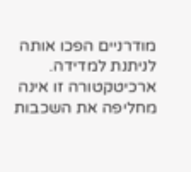מודרניים הפכו אותה לניתנת למדידה.
ארכיטקטורה זו אינה מחליפה את השכבות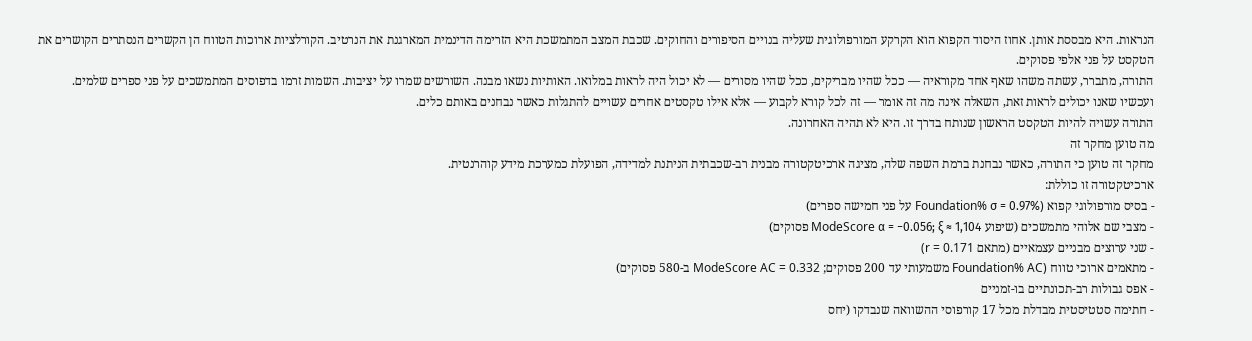הנראות. היא מבססת אותן. אחוז היסוד הקפוא הוא הקרקע המורפולוגית שעליה בנויים הסיפורים והחוקים. שכבת המצב המתמשכת היא הזרימה הדינמית המארגנת את הנרטיב. הקורלציות ארוכות הטווח הן הקשרים הנסתרים הקושרים את הטקסט על פני אלפי פסוקים.
התורה, מתברר, עשתה משהו שאף אחד מקוראיה — ככל שהיו מבריקים, ככל שהיו מסורים — לא יכול היה לראות במלואו. האותיות נשאו מבנה. השורשים שמרו על יציבות. השמות זרמו בדפוסים המתמשכים על פני ספרים שלמים.
ועכשיו שאנו יכולים לראות זאת, השאלה אינה מה זה אומר — זה לכל קורא לקבוע — אלא אילו טקסטים אחרים עשויים להתגלות כאשר נבחנים באותם כלים.
התורה עשויה להיות הטקסט הראשון שנותח בדרך זו. היא לא תהיה האחרונה.
מה טוען מחקר זה
מחקר זה טוען כי התורה, כאשר נבחנת ברמת השפה שלה, מציגה ארכיטקטורה מבנית רב-שכבתית הניתנת למדידה, הפועלת כמערכת מידע קוהרנטית.
ארכיטקטורה זו כוללת:
- בסיס מורפולוגי קפוא (Foundation% σ = 0.97% על פני חמישה ספרים)
- מצבי שם אלוהי מתמשכים (שיפוע ModeScore α = −0.056; ξ ≈ 1,104 פסוקים)
- שני ערוצים מבניים עצמאיים (מתאם r = 0.171)
- מתאמים ארוכי טווח (Foundation% AC משמעותי עד 200 פסוקים; ModeScore AC = 0.332 ב-580 פסוקים)
- אפס גבולות רב-תכונתיים בו-זמניים
- חתימה סטטיסטית מבדלת מכל 17 קורפוסי ההשוואה שנבדקו (יחס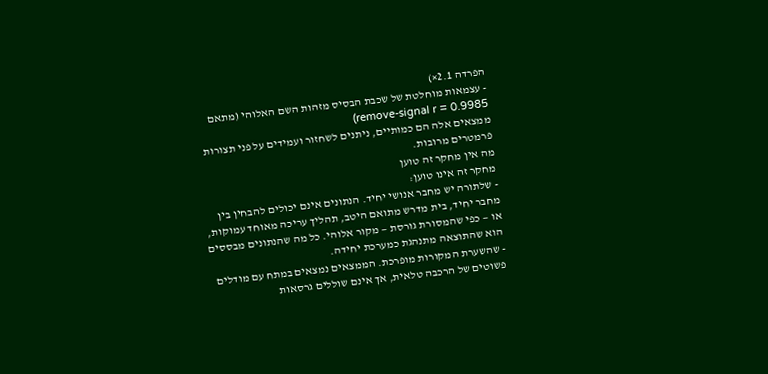הפרדה 2.1×)
- עצמאות מוחלטת של שכבת הבסיס מזהות השם האלוהי (מתאם remove-signal r = 0.9985)
ממצאים אלה הם כמותיים, ניתנים לשחזור ועמידים על פני תצורות פרמטרים מרובות.
מה אין מחקר זה טוען
מחקר זה אינו טוען:
- שלתורה יש מחבר אנושי יחיד. הנתונים אינם יכולים להבחין בין מחבר יחיד, בית מדרש מתואם היטב, תהליך עריכה מאוחד עמוקות, או — כפי שהמסורת גורסת — מקור אלוהי. כל מה שהנתונים מבססים הוא שהתוצאה מתנהגת כמערכת יחידה.
- שהשערת המקורות מופרכת. הממצאים נמצאים במתח עם מודלים פשוטים של הרכבה טלאית, אך אינם שוללים גרסאות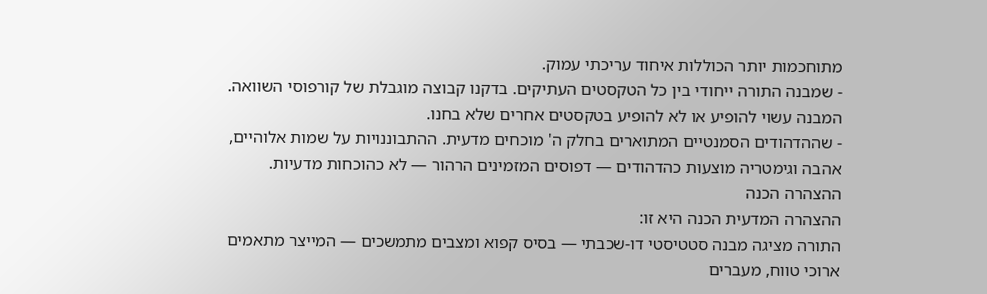מתוחכמות יותר הכוללות איחוד עריכתי עמוק.
- שמבנה התורה ייחודי בין כל הטקסטים העתיקים. בדקנו קבוצה מוגבלת של קורפוסי השוואה. המבנה עשוי להופיע או לא להופיע בטקסטים אחרים שלא בחנו.
- שההדהודים הסמנטיים המתוארים בחלק ה' מוכחים מדעית. ההתבוננויות על שמות אלוהיים, אהבה וגימטריה מוצעות כהדהודים — דפוסים המזמינים הרהור — לא כהוכחות מדעיות.
ההצהרה הכנה
ההצהרה המדעית הכנה היא זו:
התורה מציגה מבנה סטטיסטי דו-שכבתי — בסיס קפוא ומצבים מתמשכים — המייצר מתאמים ארוכי טווח, מעברים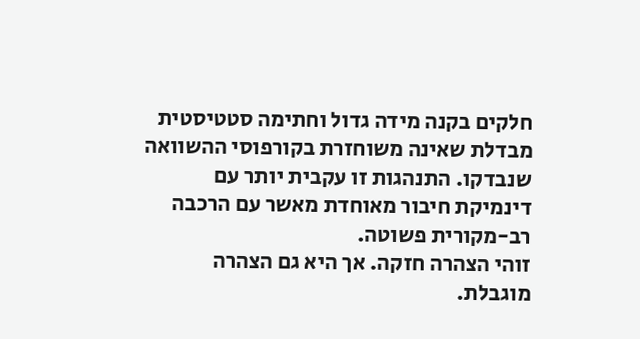חלקים בקנה מידה גדול וחתימה סטטיסטית מבדלת שאינה משוחזרת בקורפוסי ההשוואה שנבדקו. התנהגות זו עקבית יותר עם דינמיקת חיבור מאוחדת מאשר עם הרכבה רב-מקורית פשוטה.
זוהי הצהרה חזקה. אך היא גם הצהרה מוגבלת.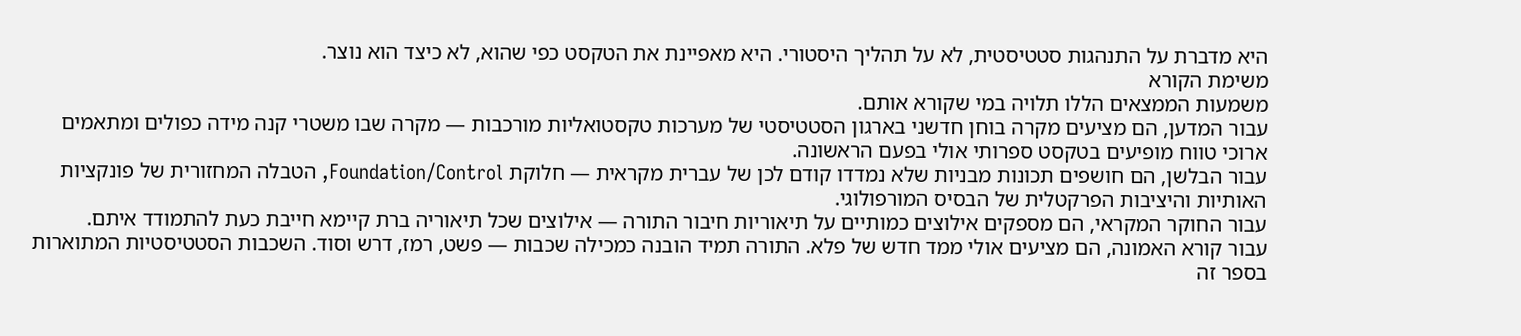היא מדברת על התנהגות סטטיסטית, לא על תהליך היסטורי. היא מאפיינת את הטקסט כפי שהוא, לא כיצד הוא נוצר.
משימת הקורא
משמעות הממצאים הללו תלויה במי שקורא אותם.
עבור המדען, הם מציעים מקרה בוחן חדשני בארגון הסטטיסטי של מערכות טקסטואליות מורכבות — מקרה שבו משטרי קנה מידה כפולים ומתאמים ארוכי טווח מופיעים בטקסט ספרותי אולי בפעם הראשונה.
עבור הבלשן, הם חושפים תכונות מבניות שלא נמדדו קודם לכן של עברית מקראית — חלוקת Foundation/Control, הטבלה המחזורית של פונקציות האותיות והיציבות הפרקטלית של הבסיס המורפולוגי.
עבור החוקר המקראי, הם מספקים אילוצים כמותיים על תיאוריות חיבור התורה — אילוצים שכל תיאוריה ברת קיימא חייבת כעת להתמודד איתם.
עבור קורא האמונה, הם מציעים אולי ממד חדש של פלא. התורה תמיד הובנה כמכילה שכבות — פשט, רמז, דרש וסוד. השכבות הסטטיסטיות המתוארות בספר זה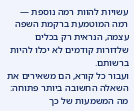עשויות להוות רמה נוספת — רמה המוטמעת ברקמת השפה עצמה, הנראית רק בכלים שלדורות קודמים לא יכלו להיות ברשותם.
ועבור כל קורא, הם משאירים את השאלה החשובה ביותר פתוחה:
מה המשמעות של כך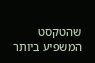שהטקסט המשפיע ביותר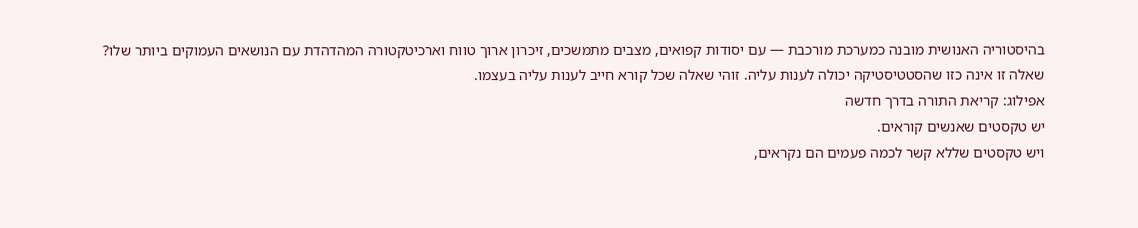בהיסטוריה האנושית מובנה כמערכת מורכבת — עם יסודות קפואים, מצבים מתמשכים, זיכרון ארוך טווח וארכיטקטורה המהדהדת עם הנושאים העמוקים ביותר שלו?
שאלה זו אינה כזו שהסטטיסטיקה יכולה לענות עליה. זוהי שאלה שכל קורא חייב לענות עליה בעצמו.
אפילוג: קריאת התורה בדרך חדשה
יש טקסטים שאנשים קוראים.
ויש טקסטים שללא קשר לכמה פעמים הם נקראים,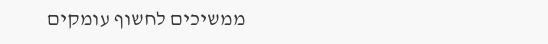ממשיכים לחשוף עומקים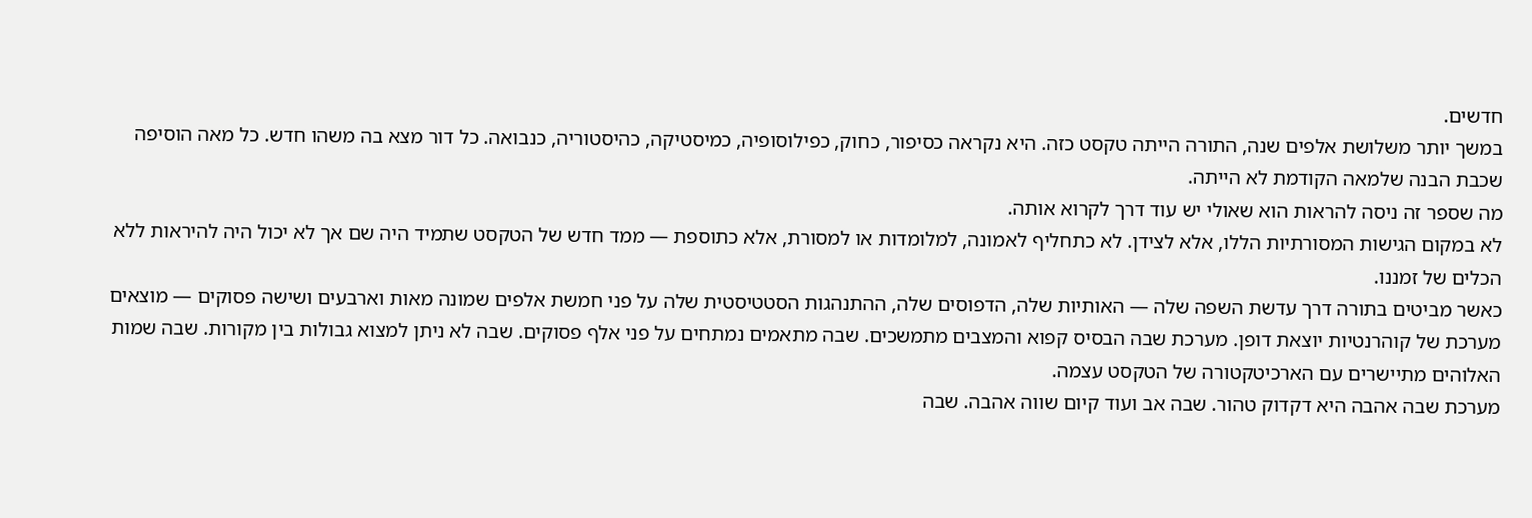חדשים.
במשך יותר משלושת אלפים שנה, התורה הייתה טקסט כזה. היא נקראה כסיפור, כחוק, כפילוסופיה, כמיסטיקה, כהיסטוריה, כנבואה. כל דור מצא בה משהו חדש. כל מאה הוסיפה שכבת הבנה שלמאה הקודמת לא הייתה.
מה שספר זה ניסה להראות הוא שאולי יש עוד דרך לקרוא אותה.
לא במקום הגישות המסורתיות הללו, אלא לצידן. לא כתחליף לאמונה, למלומדות או למסורת, אלא כתוספת — ממד חדש של הטקסט שתמיד היה שם אך לא יכול היה להיראות ללא הכלים של זמננו.
כאשר מביטים בתורה דרך עדשת השפה שלה — האותיות שלה, הדפוסים שלה, ההתנהגות הסטטיסטית שלה על פני חמשת אלפים שמונה מאות וארבעים ושישה פסוקים — מוצאים מערכת של קוהרנטיות יוצאת דופן. מערכת שבה הבסיס קפוא והמצבים מתמשכים. שבה מתאמים נמתחים על פני אלף פסוקים. שבה לא ניתן למצוא גבולות בין מקורות. שבה שמות האלוהים מתיישרים עם הארכיטקטורה של הטקסט עצמה.
מערכת שבה אהבה היא דקדוק טהור. שבה אב ועוד קיום שווה אהבה. שבה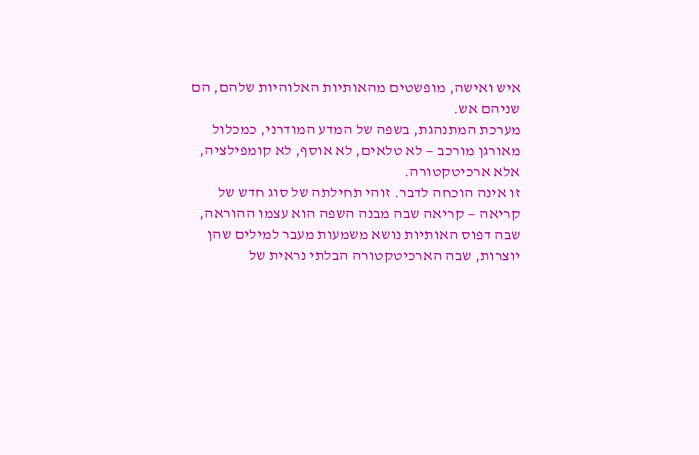איש ואישה, מופשטים מהאותיות האלוהיות שלהם, הם שניהם אש.
מערכת המתנהגת, בשפה של המדע המודרני, כמכלול מאורגן מורכב — לא טלאים, לא אוסף, לא קומפילציה, אלא ארכיטקטורה.
זו אינה הוכחה לדבר. זוהי תחילתה של סוג חדש של קריאה — קריאה שבה מבנה השפה הוא עצמו ההוראה, שבה דפוס האותיות נושא משמעות מעבר למילים שהן יוצרות, שבה הארכיטקטורה הבלתי נראית של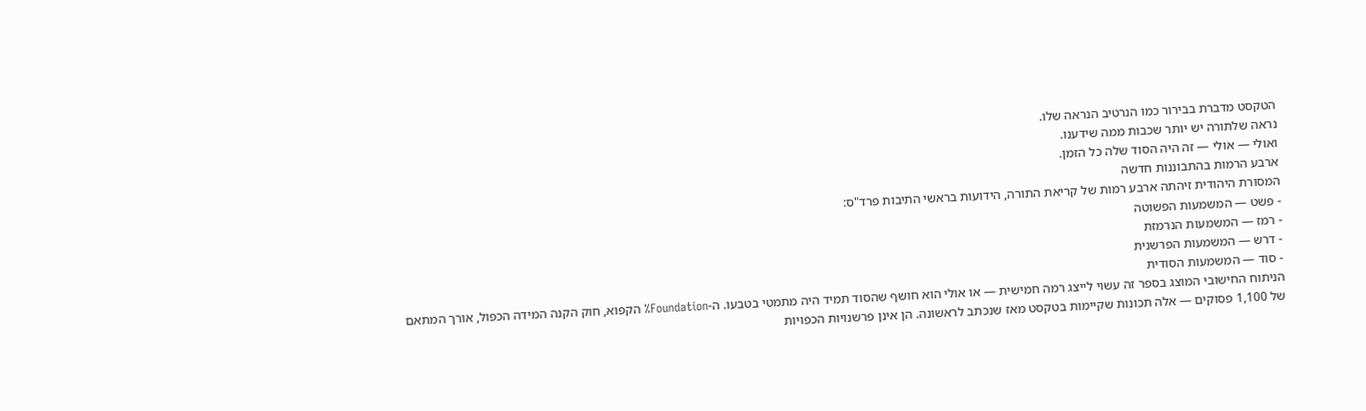הטקסט מדברת בבירור כמו הנרטיב הנראה שלו.
נראה שלתורה יש יותר שכבות ממה שידענו.
ואולי — אולי — זה היה הסוד שלה כל הזמן.
ארבע הרמות בהתבוננות חדשה
המסורת היהודית זיהתה ארבע רמות של קריאת התורה, הידועות בראשי התיבות פרד"ס:
- פשט — המשמעות הפשוטה
- רמז — המשמעות הנרמזת
- דרש — המשמעות הפרשנית
- סוד — המשמעות הסודית
הניתוח החישובי המוצג בספר זה עשוי לייצג רמה חמישית — או אולי הוא חושף שהסוד תמיד היה מתמטי בטבעו. ה-Foundation% הקפוא, חוק הקנה המידה הכפול, אורך המתאם של 1,100 פסוקים — אלה תכונות שקיימות בטקסט מאז שנכתב לראשונה. הן אינן פרשנויות הכפויות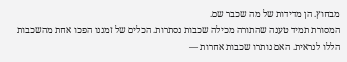מבחוץ. הן מדידות של מה שכבר שם.
המסורת תמיד טענה שהתורה מכילה שכבות נסתרות. הכלים של זמננו הפכו אחת מהשכבות הללו לנראית. האם נותרו שכבות אחרות —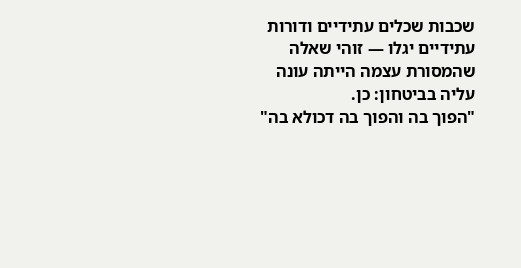שכבות שכלים עתידיים ודורות עתידיים יגלו — זוהי שאלה שהמסורת עצמה הייתה עונה עליה בביטחון: כן.
"הפוך בה והפוך בה דכולא בה"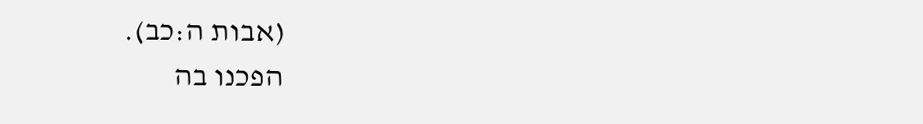(אבות ה:כב).
הפכנו בה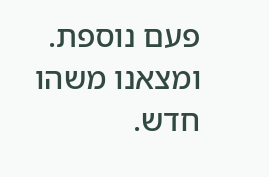פעם נוספת. ומצאנו משהו חדש.